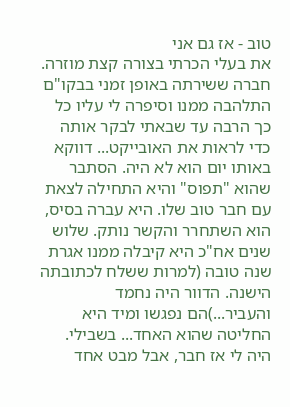טוב - אז גם אני
את בעלי הכרתי בצורה קצת מוזרה. חברה ששירתה באופן זמני בבקו"ם התלהבה ממנו וסיפרה לי עליו כל כך הרבה עד שבאתי לבקר אותה כדי לראות את האובייקט... דווקא באותו יום הוא לא היה. הסתבר שהוא "תפוס" והיא התחילה לצאת עם חבר טוב שלו. היא עברה בסיס, הוא השתחרר והקשר נותק. שלוש שנים אח"כ היא קיבלה ממנו אגרת שנה טובה (למרות ששלח לכתובתה הישנה. הדוור היה נחמד והעביר...)הם נפגשו ומיד היא החליטה שהוא האחד... בשבילי. היה לי אז חבר, אבל מבט אחד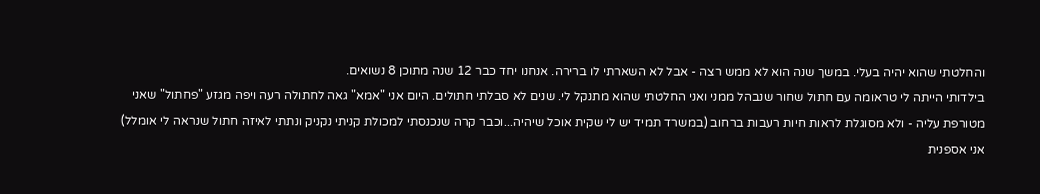והחלטתי שהוא יהיה בעלי. במשך שנה הוא לא ממש רצה - אבל לא השארתי לו ברירה. אנחנו יחד כבר 12 שנה מתוכן 8 נשואים.
בילדותי הייתה לי טראומה עם חתול שחור שנבהל ממני ואני החלטתי שהוא מתנקל לי. שנים לא סבלתי חתולים. היום אני "אמא" גאה לחתולה רעה ויפה מגזע "פחתול" שאני מטורפת עליה - ולא מסוגלת לראות חיות רעבות ברחוב (במשרד תמיד יש לי שקית אוכל שיהיה...וכבר קרה שנכנסתי למכולת קניתי נקניק ונתתי לאיזה חתול שנראה לי אומלל)
אני אספנית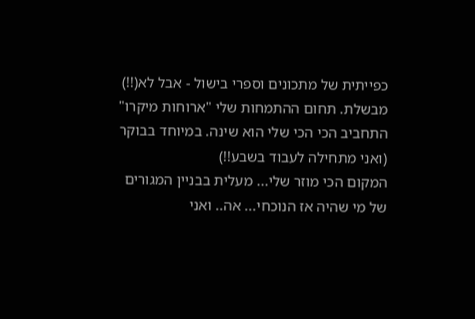כפייתית של מתכונים וספרי בישול - אבל לא(!!) מבשלת. תחום ההתמחות שלי "ארוחות מיקרו"
התחביב הכי הכי שלי הוא שינה. במיוחד בבוקר (ואני מתחילה לעבוד בשבע!!)
המקום הכי מוזר שלי... מעלית בבניין המגורים של מי שהיה אז הנוכחי... אה.. ואני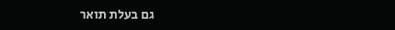גם בעלת תואר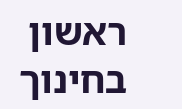ראשון בחינוך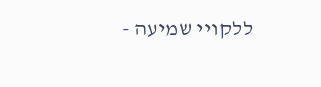ללקויי שמיעה -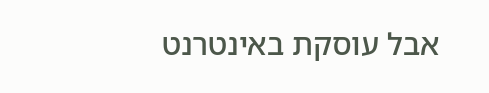אבל עוסקת באינטרנט